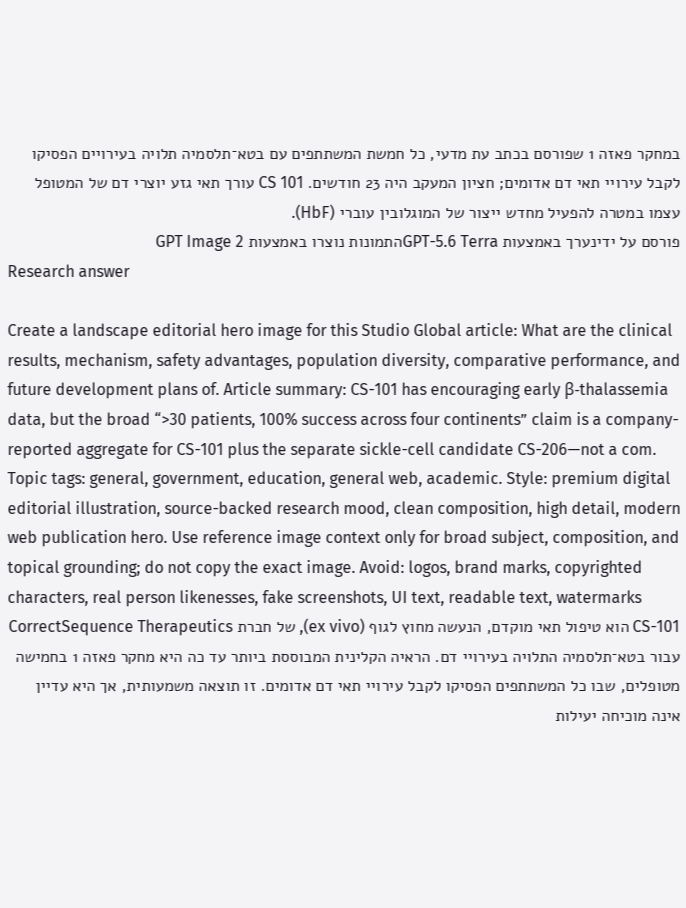במחקר פאזה 1 שפורסם בכתב עת מדעי, כל חמשת המשתתפים עם בטא־תלסמיה תלויה בעירויים הפסיקו לקבל עירויי תאי דם אדומים; חציון המעקב היה 23 חודשים. CS 101 עורך תאי גזע יוצרי דם של המטופל עצמו במטרה להפעיל מחדש ייצור של המוגלובין עוברי (HbF).
פורסם על ידינערך באמצעות GPT-5.6 Terraהתמונות נוצרו באמצעות GPT Image 2
Research answer

Create a landscape editorial hero image for this Studio Global article: What are the clinical results, mechanism, safety advantages, population diversity, comparative performance, and future development plans of. Article summary: CS-101 has encouraging early β-thalassemia data, but the broad “>30 patients, 100% success across four continents” claim is a company-reported aggregate for CS-101 plus the separate sickle-cell candidate CS-206—not a com. Topic tags: general, government, education, general web, academic. Style: premium digital editorial illustration, source-backed research mood, clean composition, high detail, modern web publication hero. Use reference image context only for broad subject, composition, and topical grounding; do not copy the exact image. Avoid: logos, brand marks, copyrighted characters, real person likenesses, fake screenshots, UI text, readable text, watermarks
CS-101 הוא טיפול תאי מוקדם, הנעשה מחוץ לגוף (ex vivo), של חברת CorrectSequence Therapeutics עבור בטא־תלסמיה התלויה בעירויי דם. הראיה הקלינית המבוססת ביותר עד כה היא מחקר פאזה 1 בחמישה מטופלים, שבו כל המשתתפים הפסיקו לקבל עירויי תאי דם אדומים. זו תוצאה משמעותית, אך היא עדיין אינה מוכיחה יעילות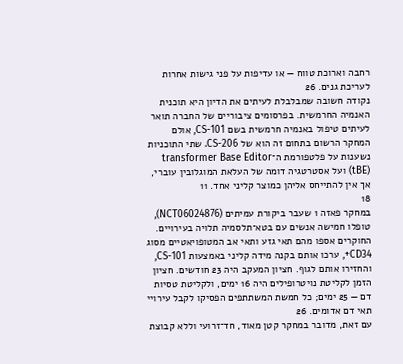רחבה וארוכת טווח — או עדיפות על פני גישות אחרות לעריכת גנים. 26
נקודה חשובה שמבלבלת לעיתים את הדיון היא תוכנית האנמיה החרמשית. בפרסומים ציבוריים של החברה תואר לעיתים טיפול באנמיה חרמשית בשם CS-101, אולם המחקר הרשום בתחום זה הוא של CS-206. שתי התוכניות נשענות על פלטפורמת ה־transformer Base Editor (tBE) ועל אסטרטגיה דומה של העלאת המוגלובין עוברי, אך אין להתייחס אליהן כמוצר קליני אחד. 11
18
במחקר פאזה 1 שעבר ביקורת עמיתים (NCT06024876), טופלו חמישה אנשים עם בטא־תלסמיה תלויה בעירויים. החוקרים אספו מהם תאי גזע ותאי אב המטופויאטיים מסוג CD34+, ערכו אותם בקנה מידה קליני באמצעות CS-101, והחזירו אותם לגוף. חציון המעקב היה 23 חודשים. חציון הזמן לקליטת נויטרופילים היה 16 ימים, ולקליטת טסיות דם — 25 ימים; כל חמשת המשתתפים הפסיקו לקבל עירויי תאי דם אדומים. 26
עם זאת, מדובר במחקר קטן מאוד, חד־זרועי וללא קבוצת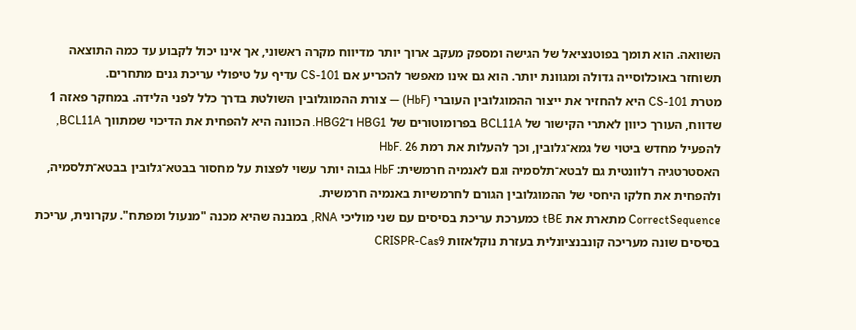השוואה. הוא תומך בפוטנציאל של הגישה ומספק מעקב ארוך יותר מדיווח מקרה ראשוני, אך אינו יכול לקבוע עד כמה התוצאה תשוחזר באוכלוסייה גדולה ומגוונת יותר. הוא גם אינו מאפשר להכריע אם CS-101 עדיף על טיפולי עריכת גנים מתחרים.
מטרת CS-101 היא להחזיר את ייצור ההמוגלובין העוברי (HbF) — צורת ההמוגלובין השולטת בדרך כלל לפני הלידה. במחקר פאזה 1 שדווח, העורך כיוון לאתרי הקישור של BCL11A בפרומוטורים של HBG1 ו־HBG2. הכוונה היא להפחית את הדיכוי שמתווך BCL11A, להפעיל מחדש ביטוי של גמא־גלובין, וכך להעלות את רמת HbF. 26
האסטרטגיה רלוונטית גם לבטא־תלסמיה וגם לאנמיה חרמשית: HbF גבוה יותר עשוי לפצות על מחסור בבטא־גלובין בבטא־תלסמיה, ולהפחית את חלקו היחסי של ההמוגלובין הגורם לחרמשיות באנמיה חרמשית.
CorrectSequence מתארת את tBE כמערכת עריכת בסיסים עם שני מוליכי RNA, במבנה שהיא מכנה "מנעול ומפתח". עקרונית, עריכת בסיסים שונה מעריכה קונבנציונלית בעזרת נוקלאזות CRISPR-Cas9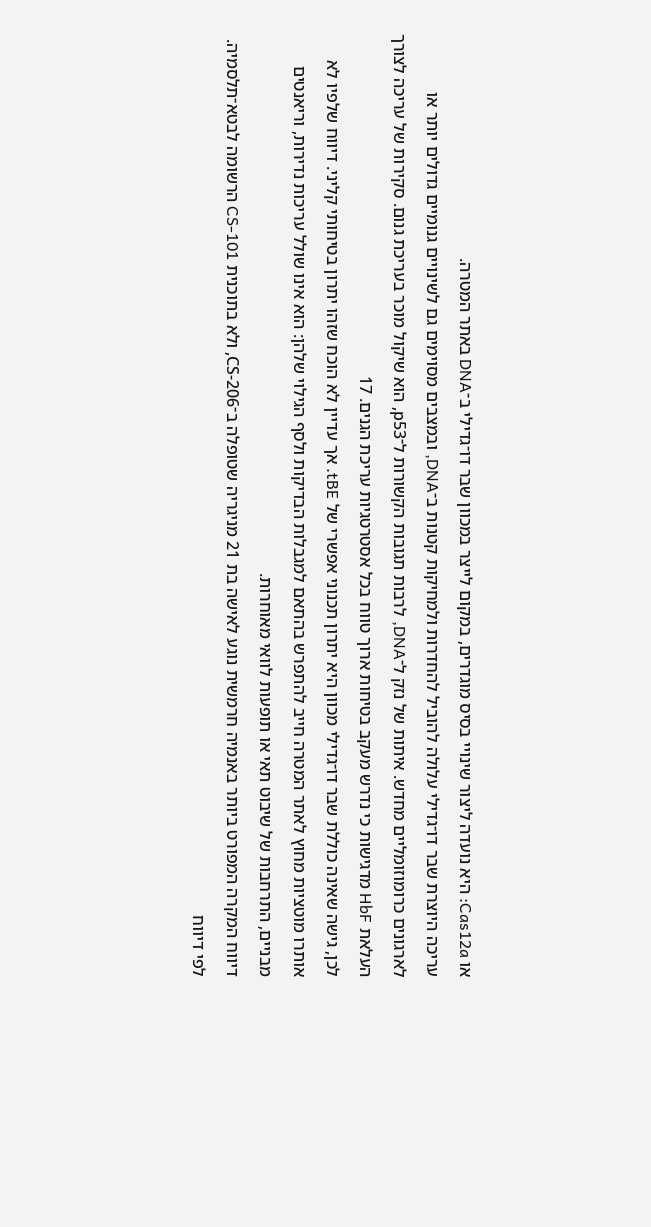או Cas12a: היא נועדה ליצור שינויי בסיס מוגדרים, במקום לייצר במכוון שבר דו־גדילי ב־DNA באתר המטרה.
עריכה היוצרת שבר דו־גדילי עלולה להוביל להחדרות ולמחיקות קטנות ב־DNA, ובמצבים מסוימים גם לשינויים גנומיים גדולים יותר או לארגונים כרומוזומליים מחדש. איתות של נזק ל־DNA, לרבות תגובות הקשורות ל־p53, הוא שיקול מוכר בעריכת גנום. סקירות של עריכה לצורך העלאת HbF מדגישות כי נדרש מעקב בטיחות ארוך טווח בכל אסטרטגיות עריכת הגנים. 17
לכן, גישה שאינה כוללת שבר דו־גדילי מכוון היא יתרון תכנוני אפשרי של tBE. אך עדיין לא הוכח שזהו יתרון בטיחותי קליני. דיווח שלפיו לא אותרו מוטציות מחוץ לאתר המטרה חייב להתפרש בהתאם למגבלות הבדיקות ולסף הגילוי שלהן: הוא אינו שולל עריכות נדירות, וריאנטים מבניים, התרחבות של שיבוט תאי או תופעות לוואי מאוחרות.
דיווח המקרה המפורט ביותר באנמיה חרמשית נוגע לאישה בת 21 מניגריה שטופלה ב־CS-206, ולא בתוכנית CS-101 הרשומה לבטא־תלסמיה. לפי דיווח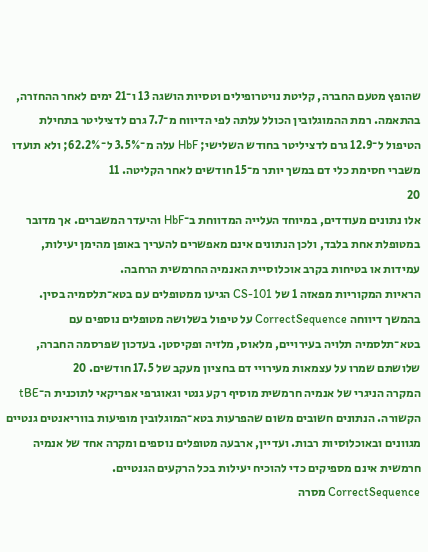שהופץ מטעם החברה, קליטת נויטרופילים וטסיות הושגה 13 ו־21 ימים לאחר ההחזרה, בהתאמה. רמת ההמוגלובין הכולל עלתה לפי הדיווח מ־7.7 גרם לדציליטר בתחילת הטיפול ל־12.9 גרם לדציליטר בחודש השלישי; HbF עלה מ־3.5% ל־62.2%; ולא תועדו משברי חסימת כלי דם במשך יותר מ־15 חודשים לאחר הקליטה. 11
20
אלו נתונים מעודדים, במיוחד העלייה המדווחת ב־HbF והיעדר המשברים. אך מדובר במטופלת אחת בלבד, ולכן הנתונים אינם מאפשרים להעריך באופן מהימן יעילות, עמידות או בטיחות בקרב אוכלוסיית האנמיה החרמשית הרחבה.
הראיות המקוריות מפאזה 1 של CS-101 הגיעו ממטופלים עם בטא־תלסמיה בסין. בהמשך דיווחה CorrectSequence על טיפול בשלושה מטופלים נוספים עם בטא־תלסמיה תלויה בעירויים, מלאוס, מלזיה ופקיסטן. בעדכון שפרסמה החברה, שלושתם שמרו על עצמאות מעירויי דם בחציון מעקב של 17.5 חודשים. 20
המקרה הניגרי של אנמיה חרמשית מוסיף רקע גנטי וגאוגרפי אפריקאי לתוכנית ה־tBE הקשורה. הנתונים חשובים משום שהפרעות בטא־המוגלובין מופיעות בווריאנטים גנטיים מגוונים ובאוכלוסיות רבות. ועדיין, ארבעה מטופלים נוספים ומקרה אחד של אנמיה חרמשית אינם מספיקים כדי להוכיח יעילות בכל הרקעים הגנטיים.
CorrectSequence מסרה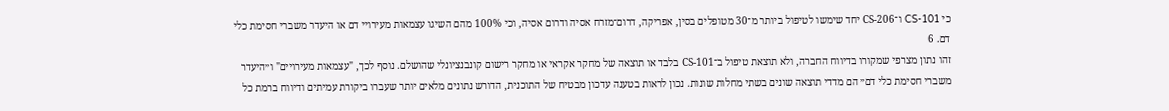כי CS-101 ו־CS-206 יחד שימשו לטיפול ביותר מ־30 מטופלים בסין, אפריקה, דרום־מזרח אסיה ודרום אסיה, וכי 100% מהם השיגו עצמאות מעירויי דם או היעדר משברי חסימת כלי דם. 6
זהו נתון מצרפי שמקורו בדיווח החברה, ולא תוצאת טיפול ב־CS-101 בלבד או תוצאה של מחקר אקראי או מחקר רישום קונבנציונלי שהושלם. נוסף לכך, "עצמאות מעירויים" ו״היעדר משברי חסימת כלי דם״ הם מדדי תוצאה שונים בשתי מחלות שונות. נכון לראות בטענה עדכון מבטיח של התוכנית, הדורש נתונים מלאים יותר שעברו ביקורת עמיתים ודיווח ברמת כל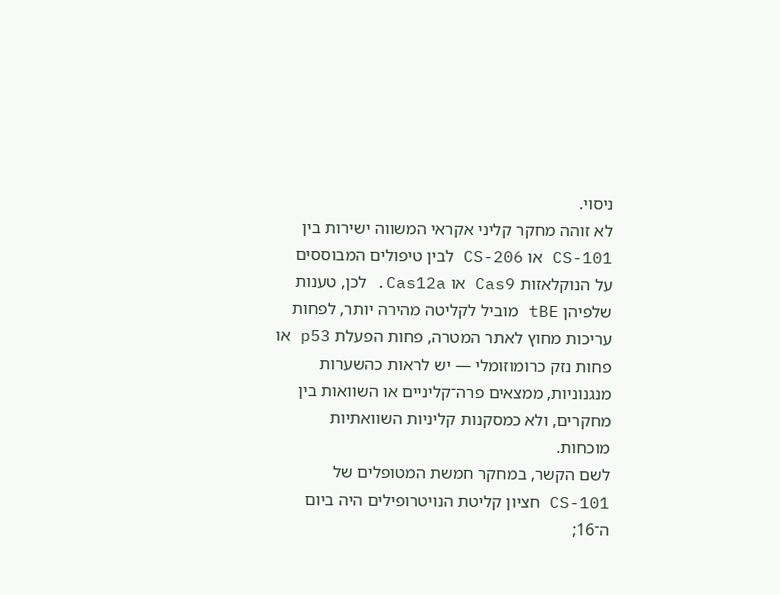ניסוי.
לא זוהה מחקר קליני אקראי המשווה ישירות בין CS-101 או CS-206 לבין טיפולים המבוססים על הנוקלאזות Cas9 או Cas12a. לכן, טענות שלפיהן tBE מוביל לקליטה מהירה יותר, לפחות עריכות מחוץ לאתר המטרה, פחות הפעלת p53 או פחות נזק כרומוזומלי — יש לראות כהשערות מנגנוניות, ממצאים פרה־קליניים או השוואות בין מחקרים, ולא כמסקנות קליניות השוואתיות מוכחות.
לשם הקשר, במחקר חמשת המטופלים של CS-101 חציון קליטת הנויטרופילים היה ביום ה־16;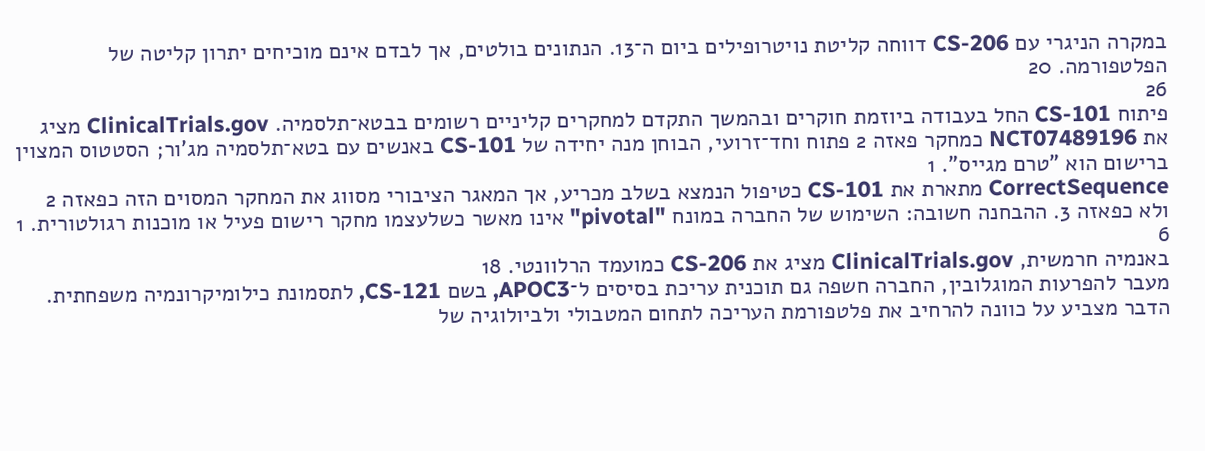במקרה הניגרי עם CS-206 דווחה קליטת נויטרופילים ביום ה־13. הנתונים בולטים, אך לבדם אינם מוכיחים יתרון קליטה של הפלטפורמה. 20
26
פיתוח CS-101 החל בעבודה ביוזמת חוקרים ובהמשך התקדם למחקרים קליניים רשומים בבטא־תלסמיה. ClinicalTrials.gov מציג את NCT07489196 כמחקר פאזה 2 פתוח וחד־זרועי, הבוחן מנה יחידה של CS-101 באנשים עם בטא־תלסמיה מג'ור; הסטטוס המצוין ברישום הוא "טרם מגייס". 1
CorrectSequence מתארת את CS-101 כטיפול הנמצא בשלב מכריע, אך המאגר הציבורי מסווג את המחקר המסוים הזה כפאזה 2 ולא כפאזה 3. ההבחנה חשובה: השימוש של החברה במונח "pivotal" אינו מאשר כשלעצמו מחקר רישום פעיל או מוכנות רגולטורית. 1
6
באנמיה חרמשית, ClinicalTrials.gov מציג את CS-206 כמועמד הרלוונטי. 18
מעבר להפרעות המוגלובין, החברה חשפה גם תוכנית עריכת בסיסים ל־APOC3, בשם CS-121, לתסמונת כילומיקרונמיה משפחתית. הדבר מצביע על כוונה להרחיב את פלטפורמת העריכה לתחום המטבולי ולביולוגיה של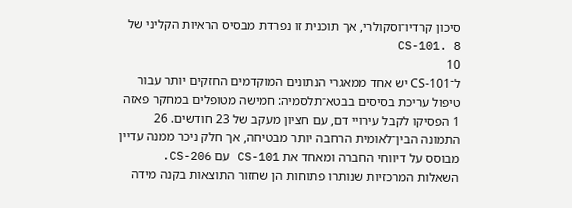סיכון קרדיו־וסקולרי, אך תוכנית זו נפרדת מבסיס הראיות הקליני של CS-101. 8
10
ל־CS-101 יש אחד ממאגרי הנתונים המוקדמים החזקים יותר עבור טיפול עריכת בסיסים בבטא־תלסמיה: חמישה מטופלים במחקר פאזה 1 הפסיקו לקבל עירויי דם, עם חציון מעקב של 23 חודשים. 26 התמונה הבין־לאומית הרחבה יותר מבטיחה, אך חלק ניכר ממנה עדיין מבוסס על דיווחי החברה ומאחד את CS-101 עם CS-206.
השאלות המרכזיות שנותרו פתוחות הן שחזור התוצאות בקנה מידה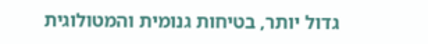גדול יותר, בטיחות גנומית והמטולוגית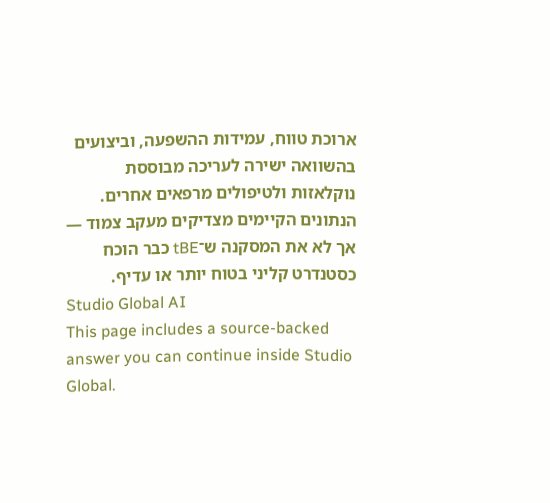ארוכת טווח, עמידות ההשפעה, וביצועים בהשוואה ישירה לעריכה מבוססת נוקלאזות ולטיפולים מרפאים אחרים. הנתונים הקיימים מצדיקים מעקב צמוד — אך לא את המסקנה ש־tBE כבר הוכח כסטנדרט קליני בטוח יותר או עדיף.
Studio Global AI
This page includes a source-backed answer you can continue inside Studio Global.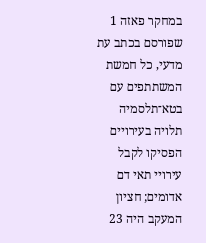במחקר פאזה 1 שפורסם בכתב עת מדעי, כל חמשת המשתתפים עם בטא־תלסמיה תלויה בעירויים הפסיקו לקבל עירויי תאי דם אדומים; חציון המעקב היה 23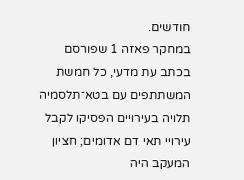חודשים.
במחקר פאזה 1 שפורסם בכתב עת מדעי, כל חמשת המשתתפים עם בטא־תלסמיה תלויה בעירויים הפסיקו לקבל עירויי תאי דם אדומים; חציון המעקב היה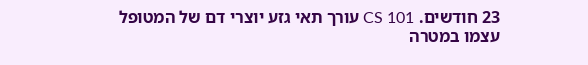23 חודשים. CS 101 עורך תאי גזע יוצרי דם של המטופל עצמו במטרה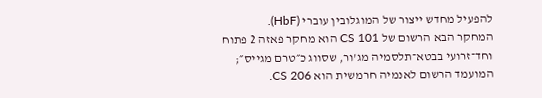להפעיל מחדש ייצור של המוגלובין עוברי (HbF).
המחקר הבא הרשום של CS 101 הוא מחקר פאזה 2 פתוח וחד־זרועי בבטא־תלסמיה מג'ור, שסווג כ״טרם מגייס״; המועמד הרשום לאנמיה חרמשית הוא CS 206.